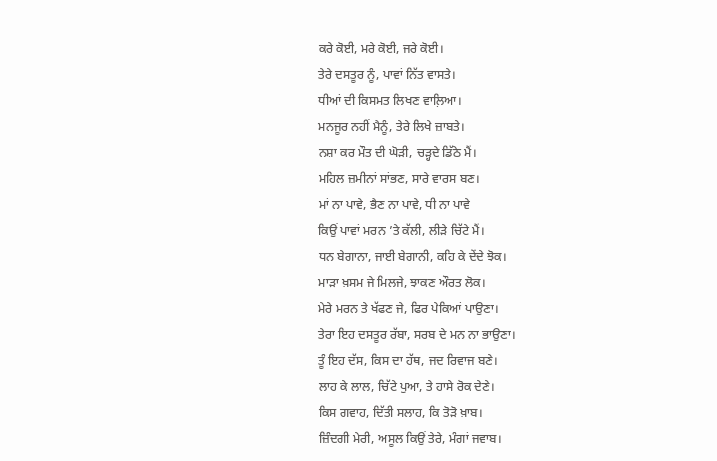ਕਰੇ ਕੋਈ, ਮਰੇ ਕੋਈ, ਜਰੇ ਕੋਈ।
ਤੇਰੇ ਦਸਤੂਰ ਨੂੰ, ਪਾਵਾਂ ਨਿੱਤ ਵਾਸਤੇ।
ਧੀਆਂ ਦੀ ਕਿਸਮਤ ਲਿਖਣ ਵਾਲ਼ਿਆ।
ਮਨਜੂਰ ਨਹੀਂ ਮੈਨੂੰ, ਤੇਰੇ ਲਿਖੇ ਜ਼ਾਬਤੇ।
ਨਸ਼ਾ ਕਰ ਮੌਤ ਦੀ ਘੋੜੀ, ਚੜ੍ਹਦੇ ਡਿੱਠੇ ਮੈਂ।
ਮਹਿਲ ਜ਼ਮੀਨਾਂ ਸਾਂਭਣ, ਸਾਰੇ ਵਾਰਸ ਬਣ।
ਮਾਂ ਨਾ ਪਾਵੇ, ਭੈਣ ਨਾ ਪਾਵੇ, ਧੀ ਨਾ ਪਾਵੇ
ਕਿਉਂ ਪਾਵਾਂ ਮਰਨ ’ਤੇ ਕੱਲੀ, ਲੀੜੇ ਚਿੱਟੇ ਮੈਂ।
ਧਨ ਬੇਗਾਨਾ, ਜਾਈ ਬੇਗਾਨੀ, ਕਹਿ ਕੇ ਦੇਂਦੇ ਝੋਕ।
ਮਾੜਾ ਖ਼ਸਮ ਜੇ ਮਿਲਜੇ, ਝਾਕਣ ਔਰਤ ਲੋਕ।
ਮੇਰੇ ਮਰਨ ਤੇ ਖੱਫਣ ਜੇ, ਫਿਰ ਪੇਕਿਆਂ ਪਾਉਣਾ।
ਤੇਰਾ ਇਹ ਦਸਤੂਰ ਰੱਬਾ, ਸਰਬ ਦੇ ਮਨ ਨਾ ਭਾਉਣਾ।
ਤੂੰ ਇਹ ਦੱਸ, ਕਿਸ ਦਾ ਹੱਥ, ਜਦ ਰਿਵਾਜ ਬਣੇ।
ਲਾਹ ਕੇ ਲਾਲ, ਚਿੱਟੇ ਪੁਆ, ਤੇ ਹਾਸੇ ਰੋਕ ਦੇਣੇ।
ਕਿਸ ਗਵਾਹ, ਦਿੱਤੀ ਸਲਾਹ, ਕਿ ਤੋੜੋ ਖ਼ਾਬ।
ਜ਼ਿੰਦਗੀ ਮੇਰੀ, ਅਸੂਲ ਕਿਉਂ ਤੇਰੇ, ਮੰਗਾਂ ਜਵਾਬ।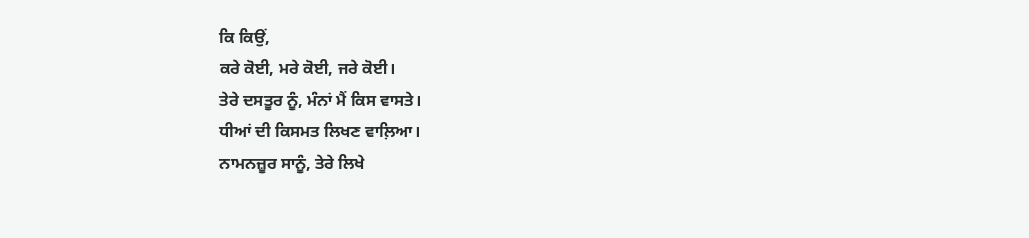ਕਿ ਕਿਉਂ,
ਕਰੇ ਕੋਈ, ਮਰੇ ਕੋਈ, ਜਰੇ ਕੋਈ।
ਤੇਰੇ ਦਸਤੂਰ ਨੂੰ, ਮੰਨਾਂ ਮੈਂ ਕਿਸ ਵਾਸਤੇ।
ਧੀਆਂ ਦੀ ਕਿਸਮਤ ਲਿਖਣ ਵਾਲ਼ਿਆ।
ਨਾਮਨਜ਼ੂਰ ਸਾਨੂੰ, ਤੇਰੇ ਲਿਖੇ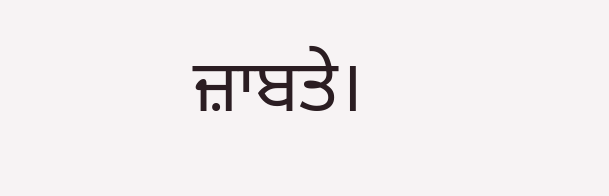ਜ਼ਾਬਤੇ।